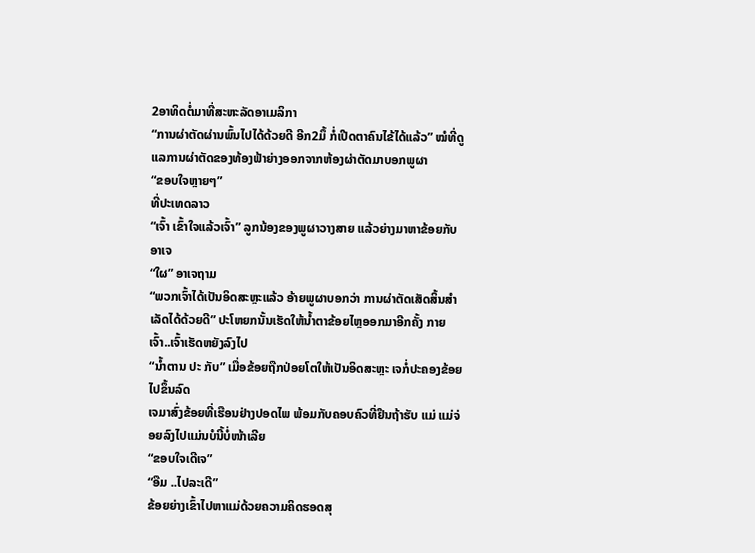2ອາທິດຕໍ່ມາທີ່ສະຫະລັດອາເມລິກາ
“ການຜ່າຕັດຜ່ານພົ້ນໄປໄດ້ດ້ວຍດີ ອີກ2ມຶ້ ກໍ່ເປີດຕາຄົນໄຂ້ໄດ້ແລ້ວ” ໝໍທີ່ດູແລການຜ່າຕັດຂອງທ້ອງຟ້າຍ່າງອອກຈາກຫ້ອງຜ່າຕັດມາບອກພູຜາ
“ຂອບໃຈຫຼາຍໆ”
ທີ່ປະເທດລາວ
“ເຈົ້າ ເຂົ້າໃຈແລ້ວເຈົ້າ” ລູກນ້ອງຂອງພູຜາວາງສາຍ ແລ້ວຍ່າງມາຫາຂ້ອຍກັບອາເຈ
“ໃຜ” ອາເຈຖາມ
“ພວກເຈົ້າໄດ້ເປັນອິດສະຫຼະແລ້ວ ອ້າຍພູຜາບອກວ່າ ການຜ່າຕັດເສັດສິ້ນສໍາເລັດໄດ້ດ້ວຍດີ” ປະໂຫຍກນັ້ນເຮັດໃຫ້ນໍ້າຕາຂ້ອຍໄຫຼອອກມາອີກຄັ້ງ ກາຍເຈົ້າ..ເຈົ້າເຮັດຫຍັງລົງໄປ
“ນໍ້າຕານ ປະ ກັບ” ເມື່ອຂ້ອຍຖືກປ່ອຍໂຕໃຫ້ເປັນອິດສະຫຼະ ເຈກໍ່ປະຄອງຂ້ອຍໄປຂຶ້ນລົດ
ເຈມາສົ່ງຂ້ອຍທີ່ເຮືອນຢ່າງປອດໄພ ພ້ອມກັບຄອບຄົວທີ່ຢຶນຖ້າຮັບ ແມ່ ແມ່ຈ່ອຍລົງໄປແມ່ນບໍນີ້ບໍ່ໜ້າເລີຍ
“ຂອບໃຈເດີເຈ”
“ອືມ ..ໄປລະເດີ”
ຂ້ອຍຍ່າງເຂົ້າໄປຫາແມ່ດ້ວຍຄວາມຄິດຮອດສຸ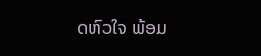ດຫົວໃຈ ພ້ອມ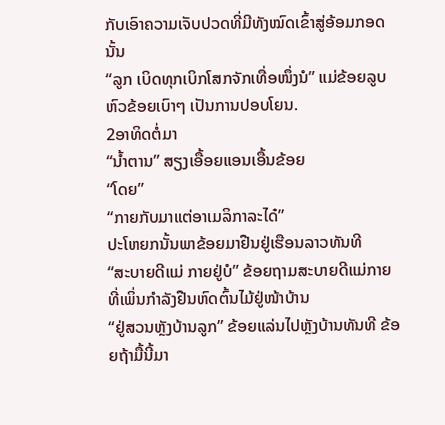ກັບເອົາຄວາມເຈັບປວດທີ່ມີທັງໝົດເຂົ້າສູ່ອ້ອມກອດນັ້ນ
“ລູກ ເບິດທຸກເບິກໂສກຈັກເທື່ອໜຶ່ງນໍ” ແມ່ຂ້ອຍລູບຫົວຂ້ອຍເບົາໆ ເປັນການປອບໂຍນ.
2ອາທິດຕໍ່ມາ
“ນໍ້າຕານ” ສຽງເອື້ອຍແອນເອື້ນຂ້ອຍ
“ໂດຍ”
“ກາຍກັບມາແຕ່ອາເມລິກາລະໄດ໋”
ປະໂຫຍກນັ້ນພາຂ້ອຍມາຢືນຢູ່ເຮືອນລາວທັນທີ
“ສະບາຍດີແມ່ ກາຍຢູ່ບໍ” ຂ້ອຍຖາມສະບາຍດີແມ່ກາຍທີ່ເພິ່ນກໍາລັງຢືນຫົດຕົ້ນໄມ້ຢູ່ໜ້າບ້ານ
“ຢູ່ສວນຫຼັງບ້ານລູກ” ຂ້ອຍແລ່ນໄປຫຼັງບ້ານທັນທີ ຂ້ອຍຖ້າມື້ນີ້ມາ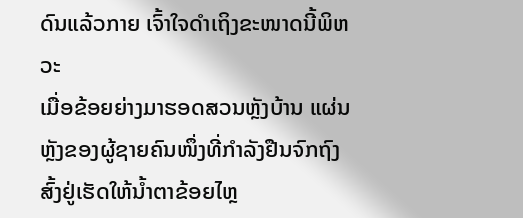ດົນແລ້ວກາຍ ເຈົ້າໃຈດໍາເຖິງຂະໜາດນີ້ພິຫວະ
ເມື່ອຂ້ອຍຍ່າງມາຮອດສວນຫຼັງບ້ານ ແຜ່ນຫຼັງຂອງຜູ້ຊາຍຄົນໜຶ່ງທີ່ກໍາລັງຢືນຈົກຖົງສົ້ງຢູ່ເຮັດໃຫ້ນໍ້າຕາຂ້ອຍໄຫຼ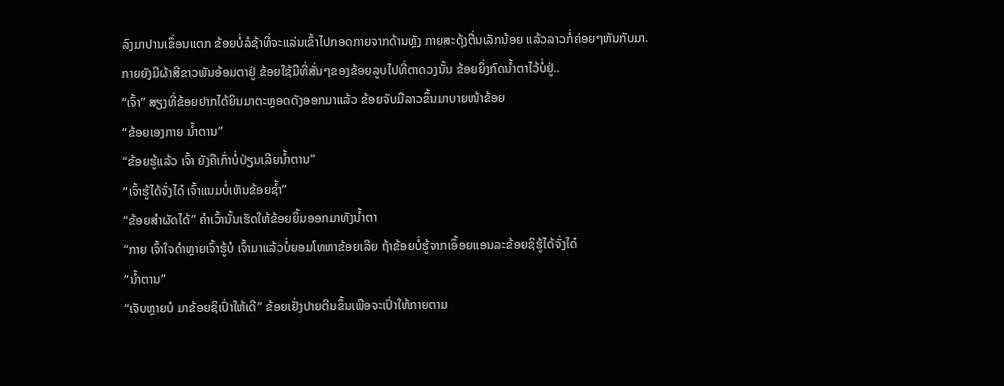ລົງມາປານເຂຶ່ອນແຕກ ຂ້ອຍບໍ່ລໍຊ້າທີ່ຈະແລ່ນເຂົ້າໄປກອດກາຍຈາກດ້ານຫຼັງ ກາຍສະດຸ້ງຕື່ນເລັກນ້ອຍ ແລ້ວລາວກໍ່ຄ່ອຍໆຫັນກັບມາ. ກາຍຍັງມີຜ້າສີຂາວພັນອ້ອມຕາຢູ່ ຂ້ອຍໃຊ້ມືທີ່ສັ່ນໆຂອງຂ້ອຍລູບໄປທີ່ຕາດວງນັ້ນ ຂ້ອຍຍິ່ງກົດນໍ້າຕາໄວ້ບໍ່ຢູ່..
“ເຈົ້າ” ສຽງທີ່ຂ້ອຍຢາກໄດ້ຍິນມາຕະຫຼອດດັງອອກມາແລ້ວ ຂ້ອຍຈັບມືລາວຂຶ້ນມາບາຍໜ້າຂ້ອຍ
“ຂ້ອຍເອງກາຍ ນໍ້າຕານ”
“ຂ້ອຍຮູ້ແລ້ວ ເຈົ້າ ຍັງຄືເກົ່າບໍ່ປ່ຽນເລີຍນໍ້າຕານ”
“ເຈົ້າຮູ້ໄດ້ຈັ່ງໄດ໋ ເຈົ້າແນມບໍ່ເຫັນຂ້ອຍຊໍ້າ”
“ຂ້ອຍສໍາຜັດໄດ້” ຄໍາເວົ້ານັ້ນເຮັດໃຫ້ຂ້ອຍຍິ້ມອອກມາທັງນໍ້າຕາ
“ກາຍ ເຈົ້າໃຈດໍາຫຼາຍເຈົ້າຮູ້ບໍ ເຈົ້າມາແລ້ວບໍ່ຍອມໂທຫາຂ້ອຍເລີຍ ຖ້າຂ້ອຍບໍ່ຮູ້ຈາກເອຶ້ອຍແອນລະຂ້ອຍຊິຮູ້ໄດ້ຈັ່ງໄດ໋
“ນໍ້າຕານ”
“ເຈັບຫຼາຍບໍ ມາຂ້ອຍຊິເປົ່າໃຫ້ເດີ” ຂ້ອຍເຢັ່ງປາຍຕີນຂຶ້ນເພືອຈະເປົ່າໃຫ້ກາຍຕາມ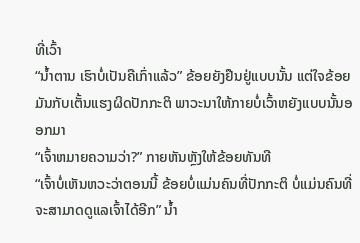ທີ່ເວົ້າ
“ນໍ້າຕານ ເຮົາບໍ່ເປັນຄືເກົ່າແລ້ວ” ຂ້ອຍຍັງຢືນຢູ່ແບບນັ້ນ ແຕ່ໃຈຂ້ອຍມັນກັບເຕັ້ນແຮງຜິດປັກກະຕິ ພາວະນາໃຫ້ກາຍບໍ່ເວົ້າຫຍັງແບບນັ້ນອອກມາ
“ເຈົ້າຫມາຍຄວາມວ່າ?” ກາຍຫັນຫຼັງໃຫ້ຂ້ອຍທັນທີ
“ເຈົ້າບໍ່ເຫັນຫວະວ່າຕອນນີ້ ຂ້ອຍບໍ່ແມ່ນຄົນທີ່ປັກກະຕິ ບໍ່ແມ່ນຄົນທີ່ຈະສາມາດດູແລເຈົ້າໄດ້ອີກ” ນໍ້າ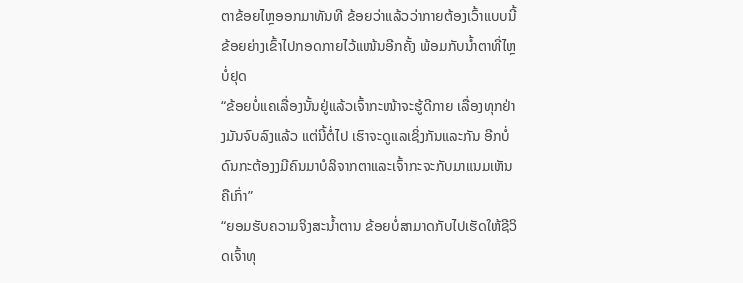ຕາຂ້ອຍໄຫຼອອກມາທັນທີ ຂ້ອຍວ່າແລ້ວວ່າກາຍຕ້ອງເວົ້າແບບນີ້ ຂ້ອຍຍ່າງເຂົ້າໄປກອດກາຍໄວ້ແໜ້ນອີກຄັ້ງ ພ້ອມກັບນໍ້າຕາທີ່ໄຫຼບໍ່ຢຸດ
“ຂ້ອຍບໍ່ແຄເລື່ອງນັ້ນຢູ່ແລ້ວເຈົ້າກະໜ້າຈະຮູ້ດີກາຍ ເລື່ອງທຸກຢ່າງມັນຈົບລົງແລ້ວ ແຕ່ນີ້ຕໍ່ໄປ ເຮົາຈະດູແລເຊິ່ງກັນແລະກັນ ອີກບໍ່ດົນກະຕ້ອງງມີຄົນມາບໍລິຈາກຕາແລະເຈົ້າກະຈະກັບມາແນມເຫັນຄືເກົ່າ”
“ຍອມຮັບຄວາມຈິງສະນໍ້າຕານ ຂ້ອຍບໍ່ສາມາດກັບໄປເຮັດໃຫ້ຊີວິດເຈົ້າທຸ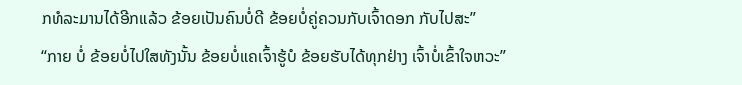ກທໍລະມານໄດ້ອີກແລ້ວ ຂ້ອຍເປັນຄົນບໍ່ດີ ຂ້ອຍບໍ່ຄູ່ຄວນກັບເຈົ້າດອກ ກັບໄປສະ”
“ກາຍ ບໍ່ ຂ້ອຍບໍ່ໄປໃສທັງນັ້ນ ຂ້ອຍບໍ່ແຄເຈົ້າຮູ້ບໍ ຂ້ອຍຮັບໄດ້ທຸກຢ່າງ ເຈົ້າບໍ່ເຂົ້າໃຈຫວະ”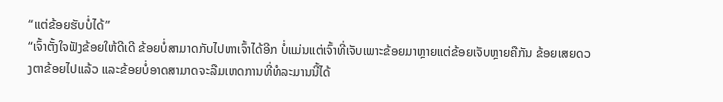“ແຕ່ຂ້ອຍຮັບບໍ່ໄດ້”
“ເຈົ້າຕັ້ງໃຈຟັງຂ້ອຍໃຫ້ດີເດີ ຂ້ອຍບໍ່ສາມາດກັບໄປຫາເຈົ້າໄດ້ອີກ ບໍ່ແມ່ນແຕ່ເຈົ້າທີ່ເຈັບເພາະຂ້ອຍມາຫຼາຍແຕ່ຂ້ອຍເຈັບຫຼາຍຄືກັນ ຂ້ອຍເສຍດວງຕາຂ້ອຍໄປແລ້ວ ແລະຂ້ອຍບໍ່ອາດສາມາດຈະລືມເຫດການທີ່ທໍລະມານນີ້ໄດ້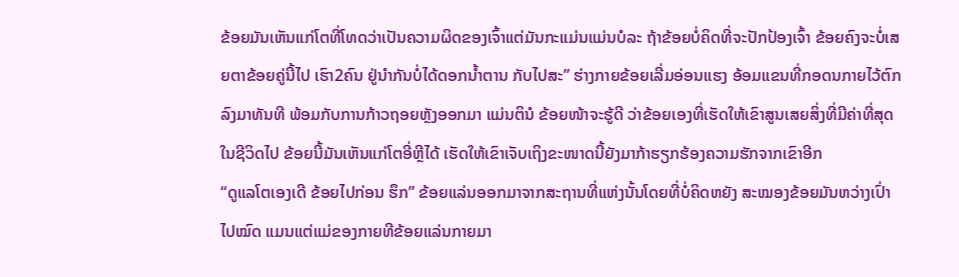ຂ້ອຍມັນເຫັນແກ່ໂຕທີ່ໂທດວ່າເປັນຄວາມຜິດຂອງເຈົ້າແຕ່ມັນກະແມ່ນແມ່ນບໍລະ ຖ້າຂ້ອຍບໍ່ຄິດທີ່ຈະປັກປ້ອງເຈົ້າ ຂ້ອຍຄົງຈະບໍ່ເສຍຕາຂ້ອຍຄູ່ນີ້ໄປ ເຮົາ2ຄົນ ຢູ່ນໍາກັນບໍ່ໄດ້ດອກນໍ້າຕານ ກັບໄປສະ” ຮ່າງກາຍຂ້ອຍເລີ່ມອ່ອນແຮງ ອ້ອມແຂນທີ່ກອດນກາຍໄວ້ຕົກລົງມາທັນທີ ພ້ອມກັບການກ້າວຖອຍຫຼັງອອກມາ ແມ່ນຕິນໍ ຂ້ອຍໜ້າຈະຮູ້ດີ ວ່າຂ້ອຍເອງທີ່ເຮັດໃຫ້ເຂົາສູນເສຍສິ່ງທີ່ມີຄ່າທີ່ສຸດໃນຊີວິດໄປ ຂ້ອຍນີ້ມັນເຫັນແກ່ໂຕອີ່ຫຼີໄດ້ ເຮັດໃຫ້ເຂົາເຈັບເຖິງຂະໜາດນີ້ຍັງມາກ້າຮຽກຮ້ອງຄວາມຮັກຈາກເຂົາອີກ
“ດູແລໂຕເອງເດີ ຂ້ອຍໄປກ່ອນ ຮຶກ” ຂ້ອຍແລ່ນອອກມາຈາກສະຖານທີ່ແຫ່ງນັ້ນໂດຍທີ່ບໍ່ຄິດຫຍັງ ສະໝອງຂ້ອຍມັນຫວ່າງເປົ່າໄປໝົດ ແມນແຕ່ແມ່ຂອງກາຍທີຂ້ອຍແລ່ນກາຍມາ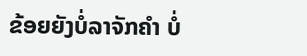ຂ້ອຍຍັງບໍ່ລາຈັກຄໍາ ບໍ່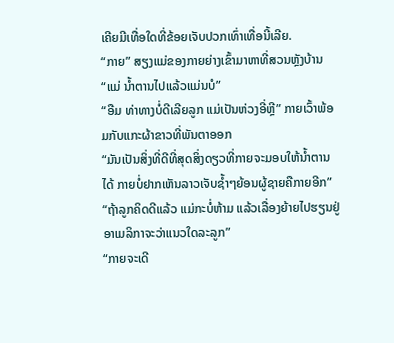ເຄີຍມີເທື່ອໃດທີ່ຂ້ອຍເຈັບປວກເທົ່າເທື່ອນີ້ເລີຍ.
“ກາຍ” ສຽງແມ່ຂອງກາຍຍ່າງເຂົ້າມາຫາທີ່ສວນຫຼັງບ້ານ
“ແມ່ ນໍ້າຕານໄປແລ້ວແມ່ນບໍ”
“ອືມ ທ່າທາງບໍ່ດີເລີຍລູກ ແມ່ເປັນຫ່ວງອີ່ຫຼີ” ກາຍເວົ້າພ້ອມກັບແກະຜ້າຂາວທີ່ພັນຕາອອກ
“ມັນເປັນສິ່ງທີ່ດີທີ່ສຸດສິ່ງດຽວທີ່ກາຍຈະມອບໃຫ້ນໍ້າຕານໄດ້ ກາຍບໍ່ຢາກເຫັນລາວເຈັບຊໍ້າໆຍ້ອນຜູ້ຊາຍຄືກາຍອີກ”
“ຖ້າລູກຄິດດີແລ້ວ ແມ່ກະບໍ່ຫ້າມ ແລ້ວເລື່ອງຍ້າຍໄປຮຽນຢູ່ອາເມລິກາຈະວ່າແນວໃດລະລູກ”
“ກາຍຈະເດີ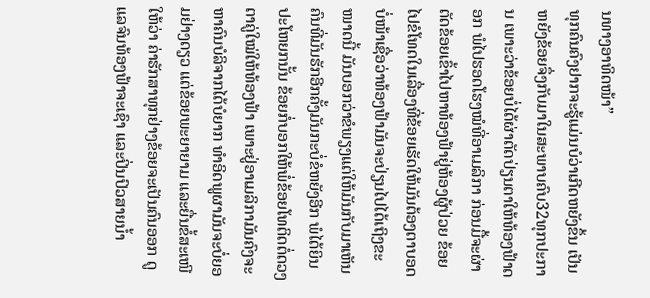ນທາງອາທິດໜ້າ”
ທຸກຄົນຄົງຢາກຈະຮູ້ແມ່ນບໍວ່າເກີດຫຍັງຂຶ້ນ ເປັນຫຍັງຂ້ອຍຈຶ່ງກັບມາໃນສະພາບຄົບ32ທຸກປະການ ເພາະວ່າຂ້ອຍບໍ່ໄດ້ຜ່າຕັດປ່ຽນຕາໃຫ້ທ້ອງຟ້າດອກ ພໍໄປຮອດໂຮງໝໍທີ່ອາເມລິກາ ກ່ອນມື້ຈະຜ່າຕັດຂ້ອຍເຂົ້າໄປຫາທ້ອງຟ້າຢູ່ຫ້ອງຜູ້ປ່ວຍ ຂ້ອຍໄປຂໍໂທດໃນເລື່ອງທີ່ຂ້ອຍເຮັດໃຫ້ມັນຕ້ອງຕາບອດ ບໍ່ໜ້າເຊື່ອວ່າທ້ອງຟ້າມັນຈະປ່ຽນໄປໄດ້ເຖິງຂະໜາດນີ້ ມັນບອກວ່າຂໍພຽງແຕ່ໃຫ້ມັນກັບມາເຫັນຄົນທີ່ມັນຮັກອີກຄັ້ງມັນກະບໍ່ຂໍຫຍັງອີກ ພໍໄດ້ຍິນປະໂຫຍກນັ້ນ ຂ້ອຍກໍ່ບອກໃຫ້ພໍ່ຂ້ອຍໂທຕິດຕໍ່ດວງຕາຄູ່ໃໝ່ໃຫ້ທ້ອງຟ້າ ເພາະຢູ່ອາເມລິກາມັນຄົງຈະຫາຄົນບໍລິຈາກໄດ້ບໍຍາກ ທໍາອິດພູຜາມັນຈະບໍ່ຍອມຢ່າງດຽວ ແຕ່ຂ້ອຍພະຍາຍາມ ແລະຍື່ນຂໍ້ສະເໜີໃຫ້ວ່າ ຄ່າຮັກສາທຸກຢ່າງຂ້ອຍຈະເປັນຄົນອອກ ດູແລຈົນທ້ອງຟ້າຈະເຊົາ ແລະປິ່ນປົວສາຍນໍ້າ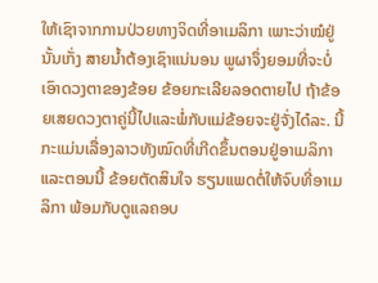ໃຫ້ເຊົາຈາກການປ່ວຍທາງຈິດທີ່ອາເມລິກາ ເພາະວ່າໝໍຢູ່ນັ້ນເກັ່ງ ສາຍນໍ້າຕ້ອງເຊົາແນ່ນອນ ພູຜາຈຶ່ງຍອມທີ່ຈະບໍ່ເອົາດວງຕາຂອງຂ້ອຍ ຂ້ອຍກະເລີຍລອດຕາຍໄປ ຖ້າຂ້ອຍເສຍດວງຕາຄູ່ນີ້ໄປແລະພໍ່ກັບແມ່ຂ້ອຍຈະຢູ່ຈັ່ງໄດ໋ລະ. ນີ້ກະແມ່ນເລື່ອງລາວທັງໝົດທີ່ເກີດຂຶ້ນຕອນຢູ່ອາເມລິກາ ແລະຕອນນີ້ ຂ້ອຍຕັດສິນໃຈ ຮຽນແພດຕໍ່ໃຫ້ຈົບທີ່ອາເມລິກາ ພ້ອມກັບດູແລຄອບ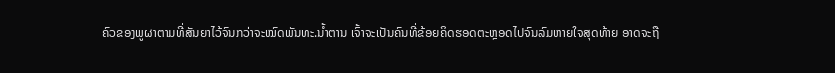ຄົວຂອງພູຜາຕາມທີ່ສັນຍາໄວ້ຈົນກວ່າຈະໝົດພັນທະ.ນໍ້າຕານ ເຈົ້າຈະເປັນຄົນທີ່ຂ້ອຍຄິດຮອດຕະຫຼອດໄປຈົນລົມຫາຍໃຈສຸດທ້າຍ ອາດຈະຖື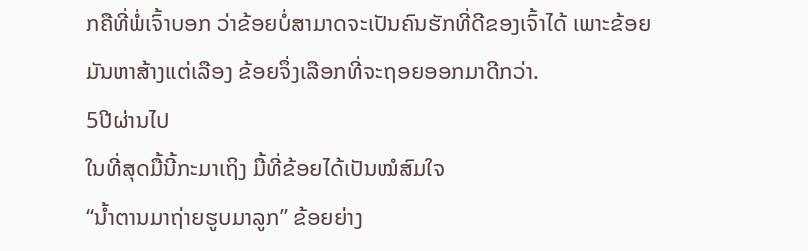ກຄືທີ່ພໍ່ເຈົ້າບອກ ວ່າຂ້ອຍບໍ່ສາມາດຈະເປັນຄົນຮັກທີ່ດີຂອງເຈົ້າໄດ້ ເພາະຂ້ອຍມັນຫາສ້າງແຕ່ເລືອງ ຂ້ອຍຈຶ່ງເລືອກທີ່ຈະຖອຍອອກມາດີກວ່າ.
5ປີຜ່ານໄປ
ໃນທີ່ສຸດມື້ນີ້ກະມາເຖິງ ມື້ທີ່ຂ້ອຍໄດ້ເປັນໝໍສົມໃຈ
“ນໍ້າຕານມາຖ່າຍຮູບມາລູກ” ຂ້ອຍຍ່າງ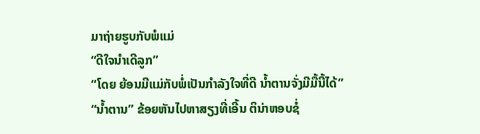ມາຖ່າຍຮູບກັບພໍແມ່
“ດີໃຈນໍາເດີລູກ”
“ໂດຍ ຍ້ອນມີແມ່ກັບພໍ່ເປັນກໍາລັງໃຈທີ່ດີ ນໍ້າຕານຈັ່ງມີມື້ນີ້ໄດ້”
“ນໍ້າຕານ” ຂ້ອຍຫັນໄປຫາສຽງທີ່ເອີ້ນ ຕິນ່າຫອບຊໍ່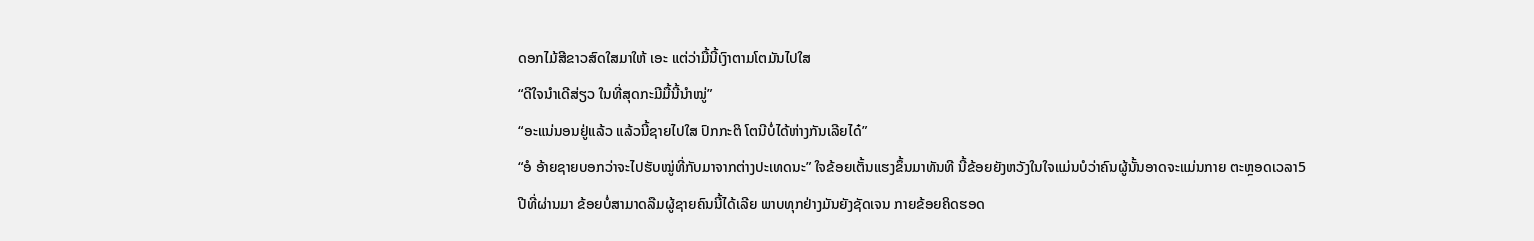ດອກໄມ້ສີຂາວສົດໃສມາໃຫ້ ເອະ ແຕ່ວ່າມື້ນີ້ເງົາຕາມໂຕມັນໄປໃສ
“ດີໃຈນໍາເດີສ່ຽວ ໃນທີ່ສຸດກະມີມື້ນີ້ນໍາໝູ່”
“ອະແນ່ນອນຢູ່ແລ້ວ ແລ້ວນີ້ຊາຍໄປໃສ ປົກກະຕິ ໂຕນີບໍ່ໄດ້ຫ່າງກັນເລີຍໄດ໋”
“ອໍ ອ້າຍຊາຍບອກວ່າຈະໄປຮັບໝູ່ທີ່ກັບມາຈາກຕ່າງປະເທດນະ” ໃຈຂ້ອຍເຕັ້ນແຮງຂຶ້ນມາທັນທີ ນີ້ຂ້ອຍຍັງຫວັງໃນໃຈແມ່ນບໍວ່າຄົນຜູ້ນັ້ນອາດຈະແມ່ນກາຍ ຕະຫຼອດເວລາ5ປີທີ່ຜ່ານມາ ຂ້ອຍບໍ່ສາມາດລືມຜູ້ຊາຍຄົນນີ້ໄດ້ເລີຍ ພາບທຸກຢ່າງມັນຍັງຊັດເຈນ ກາຍຂ້ອຍຄິດຮອດ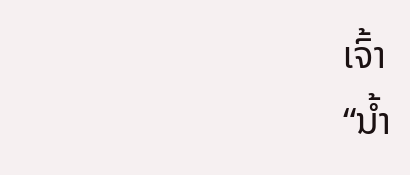ເຈົ້າ
“ນໍ້າ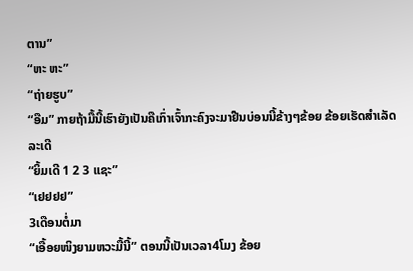ຕານ”
“ຫະ ຫະ”
“ຖ່າຍຮູບ”
“ອືມ” ກາຍຖ້າມື້ນີ້ເຮົາຍັງເປັນຄືເກົ່າເຈົ້າກະຄົງຈະມາຢືນບ່ອນນີ້ຂ້າງໆຂ້ອຍ ຂ້ອຍເຮັດສໍາເລັດລະເດີ
“ຍິ້ມເດີ 1 2 3 ແຊະ”
“ເຢຢຢຢ”
3ເດືອນຕໍ່ມາ
“ເອື້ອຍໜິງຍາມຫວະມື້ນີ້” ຕອນນີ້ເປັນເວລາ4ໂມງ ຂ້ອຍ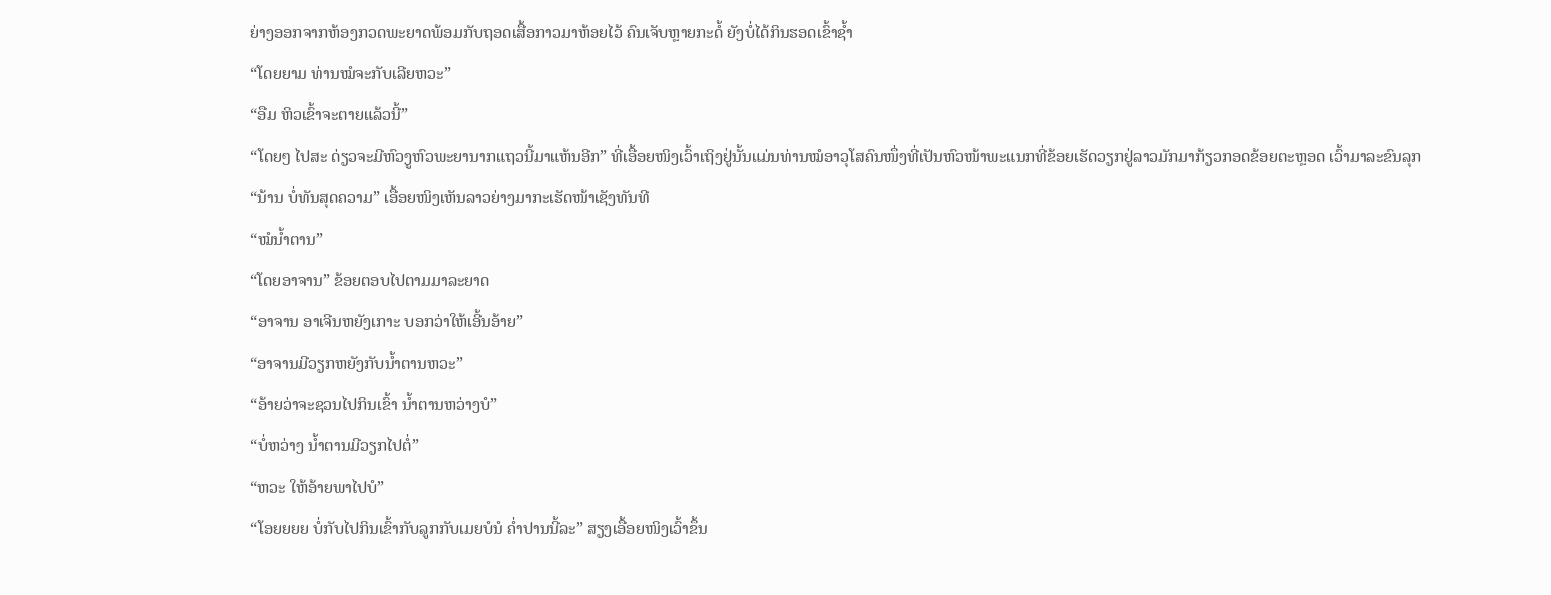ຍ່າງອອກຈາກຫ້ອງກວດພະຍາດພ້ອມກັບຖອດເສື້ອກາວມາຫ້ອຍໄວ້ ຄົນເຈັບຫຼາຍກະດໍ້ ຍັງບໍ່ໄດ້ກິນຮອດເຂົ້າຊໍ້າ
“ໂດຍຍາມ ທ່ານໝໍຈະກັບເລີຍຫວະ”
“ອືມ ຫິວເຂົ້າຈະຕາຍແລ້ວນີ້”
“ໂດຍໆ ໄປສະ ດ່ຽວຈະມີຫົວງູຫົວພະຍານາກແຖວນີ້ມາແຫ້ນອີກ” ທີ່ເອື້ອຍໜິງເວົ້າເຖິງຢູ່ນັ້ນແມ່ນທ່ານໝໍອາວຸໂສຄົນໜຶ່ງທີ່ເປັນຫົວໜ້າພະແນກທີ່ຂ້ອຍເຮັດວຽກຢູ່ລາວມັກມາກ້ຽວກອດຂ້ອຍຕະຫຼອດ ເວົ້າມາລະຂົນລຸກ
“ນ້ານ ບໍ່ທັນສຸດຄວາມ” ເອື້ອຍໜິງເຫັນລາວຍ່າງມາກະເຮັດໜ້າເຊັງທັນທີ
“ໝໍນໍ້າຕານ”
“ໂດຍອາຈານ” ຂ້ອຍຕອບໄປຕາມມາລະຍາດ
“ອາຈານ ອາເຈີນຫຍັງເກາະ ບອກວ່າໃຫ້ເອີ້ນອ້າຍ”
“ອາຈານມີວຽກຫຍັງກັບນໍ້າຕານຫວະ”
“ອ້າຍວ່າຈະຊວນໄປກິນເຂົ້າ ນໍ້າຕານຫວ່າງບໍ”
“ບໍ່ຫວ່າງ ນໍ້າຕານມີວຽກໄປຕໍ່”
“ຫວະ ໃຫ້ອ້າຍພາໄປບໍ”
“ໂອຍຍຍຍ ບໍ່ກັບໄປກິນເຂົ້າກັບລູກກັບເມຍບໍນໍ ຄໍ່າປານນີ້ລະ” ສຽງເອື້ອຍໜິງເວົ້າຂຶ້ນ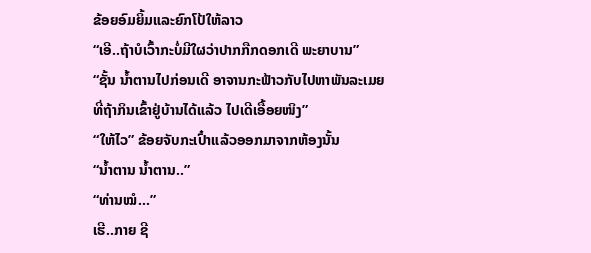ຂ້ອຍອົມຍິ້ມແລະຍົກໂປ້ໃຫ້ລາວ
“ເອີ..ຖ້າບໍເວົ້າກະບໍ່ມີໃຜວ່າປາກກືກດອກເດີ ພະຍາບານ”
“ຊັ້ນ ນໍ້າຕານໄປກ່ອນເດີ ອາຈານກະຟ້າວກັບໄປຫາພັນລະເມຍທີ່ຖ້າກິນເຂົ້າຢູ່ບ້ານໄດ້ແລ້ວ ໄປເດີເອື້ອຍໜິງ”
“ໃຫ້ໄວ” ຂ້ອຍຈັບກະເປົ໋າແລ້ວອອກມາຈາກຫ້ອງນັ້ນ
“ນໍ້າຕານ ນໍ້າຕານ..”
“ທ່ານໝໍ...”
ເຮີ..ກາຍ ຊີ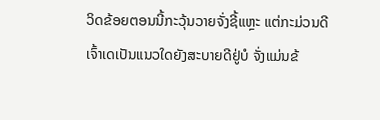ວິດຂ້ອຍຕອນນີ້ກະວຸ້ນວາຍຈັ່ງຊີ້ແຫຼະ ແຕ່ກະມ່ວນດີ ເຈົ້າເດເປັນແນວໃດຍັງສະບາຍດີຢູ່ບໍ ຈັ່ງແມ່ນຂ້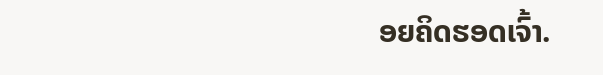ອຍຄິດຮອດເຈົ້າ.